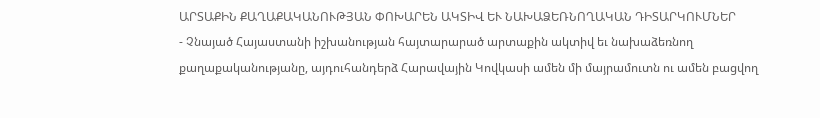ԱՐՏԱՔԻՆ ՔԱՂԱՔԱԿԱՆՈՒԹՅԱՆ ՓՈԽԱՐԵՆ ԱԿՏԻՎ ԵՒ ՆԱԽԱՁԵՌՆՈՂԱԿԱՆ ԴԻՏԱՐԿՈՒՄՆԵՐ
- Չնայած Հայաստանի իշխանության հայտարարած արտաքին ակտիվ եւ նախաձեռնող քաղաքականությանը, այդուհանդերձ Հարավային Կովկասի ամեն մի մայրամուտն ու ամեն բացվող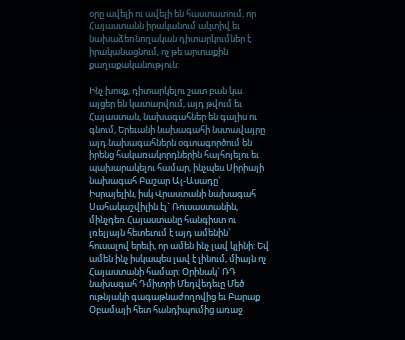օրը ավելի ու ավելի են հաստատում, որ Հայաստանն իրականում ակտիվ եւ նախաձեռնողական դիտարկումներ է իրականացնում, ոչ թե արտաքին քաղաքականություն:

Ինչ խոսք, դիտարկելու շատ բան կա. այցեր են կատարվում, այդ թվում եւ Հայաստան, նախագահներ են գալիս ու գնում, Երեւանի նախագահի նստավայրը այդ նախագահներն օգտագործում են իրենց հակառակորդներին հայհոյելու եւ պախարակելու համար, ինչպես Սիրիայի նախագահ Բաշար Ալ-Ասադը` Իսրայելին, իսկ Վրաստանի նախագահ Սահակաշվիլին էլ` Ռուսաստանին, մինչդեռ Հայաստանը հանգիստ ու լռելյայն հետեւում է այդ ամենին` հուսալով երեւի, որ ամեն ինչ լավ կլինի: Եվ ամեն ինչ իսկապես լավ է լինում, միայն ոչ Հայաստանի համար: Օրինակ` ՌԴ նախագահ Դմիտրի Մեդվեդեւը Մեծ ութնյակի գագաթնաժողովից եւ Բարաք Օբամայի հետ հանդիպումից առաջ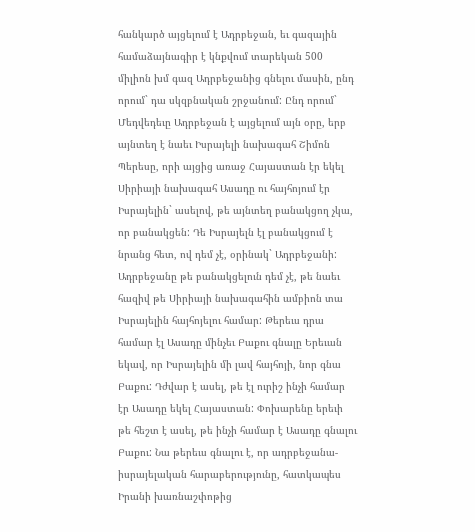հանկարծ այցելում է Ադրբեջան, եւ գազային համաձայնագիր է կնքվում տարեկան 500 միլիոն խմ գազ Ադրբեջանից գնելու մասին, ընդ որում` դա սկզբնական շրջանում: Ընդ որում` Մեդվեդեւը Ադրբեջան է այցելում այն օրը, երբ այնտեղ է նաեւ Իսրայելի նախագահ Շիմոն Պերեսը, որի այցից առաջ Հայաստան էր եկել Սիրիայի նախագահ Ասադը ու հայհոյում էր Իսրայելին` ասելով, թե այնտեղ բանակցող չկա, որ բանակցեն: Դե Իսրայելն էլ բանակցում է նրանց հետ, ով դեմ չէ, օրինակ` Ադրբեջանի: Ադրբեջանը թե բանակցելուն դեմ չէ, թե նաեւ հազիվ թե Սիրիայի նախագահին ամբիոն տա Իսրայելին հայհոյելու համար: Թերեւս դրա համար էլ Ասադը մինչեւ Բաքու գնալը Երեւան եկավ, որ Իսրայելին մի լավ հայհոյի, նոր գնա Բաքու: Դժվար է ասել, թե էլ ուրիշ ինչի համար էր Ասադը եկել Հայաստան: Փոխարենը երեւի թե հեշտ է ասել, թե ինչի համար է Ասադը գնալու Բաքու: Նա թերեւս գնալու է, որ ադրբեջանա-իսրայելական հարաբերությունը, հատկապես Իրանի խառնաշփոթից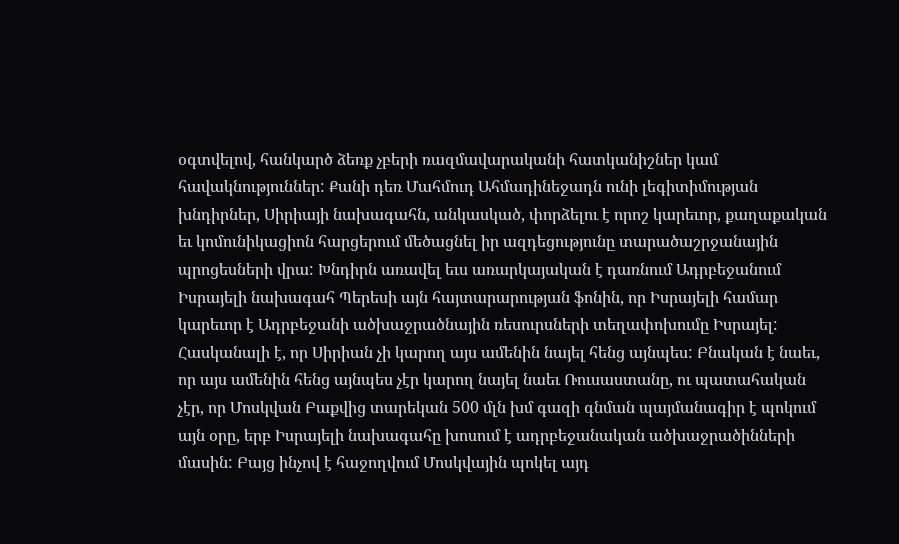օգտվելով, հանկարծ ձեռք չբերի ռազմավարականի հատկանիշներ կամ հավակնություններ: Քանի դեռ Մահմուդ Ահմադինեջադն ունի լեգիտիմության խնդիրներ, Սիրիայի նախագահն, անկասկած, փորձելու է որոշ կարեւոր, քաղաքական եւ կոմունիկացիոն հարցերում մեծացնել իր ազդեցությունը տարածաշրջանային պրոցեսների վրա: Խնդիրն առավել եւս առարկայական է դառնում Ադրբեջանում Իսրայելի նախագահ Պերեսի այն հայտարարության ֆոնին, որ Իսրայելի համար կարեւոր է Ադրբեջանի ածխաջրածնային ռեսուրսների տեղափոխումը Իսրայել: Հասկանալի է, որ Սիրիան չի կարող այս ամենին նայել հենց այնպես: Բնական է նաեւ, որ այս ամենին հենց այնպես չէր կարող նայել նաեւ Ռուսաստանը, ու պատահական չէր, որ Մոսկվան Բաքվից տարեկան 500 մլն խմ գազի գնման պայմանագիր է պոկում այն օրը, երբ Իսրայելի նախագահը խոսում է ադրբեջանական ածխաջրածինների մասին: Բայց ինչով է հաջողվում Մոսկվային պոկել այդ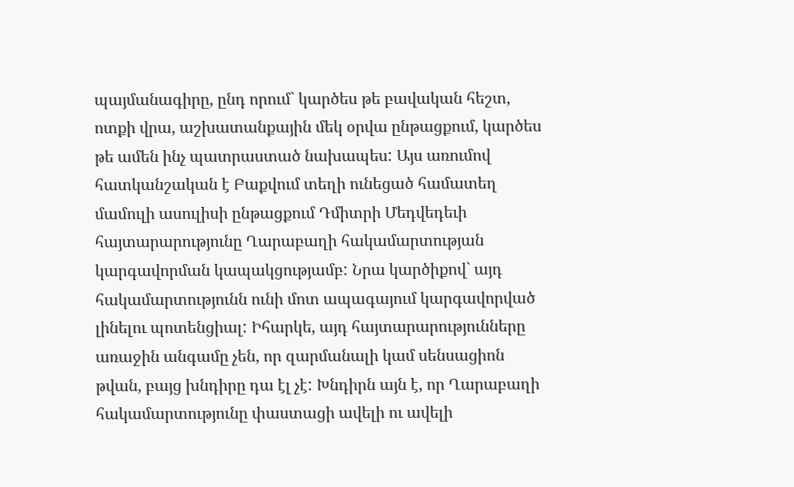պայմանագիրը, ընդ որում` կարծես թե բավական հեշտ, ոտքի վրա, աշխատանքային մեկ օրվա ընթացքում, կարծես թե ամեն ինչ պատրաստած նախապես: Այս առումով հատկանշական է Բաքվում տեղի ունեցած համատեղ մամուլի ասուլիսի ընթացքում Դմիտրի Մեդվեդեւի հայտարարությունը Ղարաբաղի հակամարտության կարգավորման կապակցությամբ: Նրա կարծիքով` այդ հակամարտությունն ունի մոտ ապագայում կարգավորված լինելու պոտենցիալ: Իհարկե, այդ հայտարարությունները առաջին անգամը չեն, որ զարմանալի կամ սենսացիոն թվան, բայց խնդիրը դա էլ չէ: Խնդիրն այն է, որ Ղարաբաղի հակամարտությունը փաստացի ավելի ու ավելի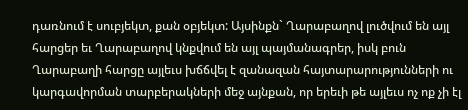դառնում է սուբյեկտ, քան օբյեկտ: Այսինքն` Ղարաբաղով լուծվում են այլ հարցեր եւ Ղարաբաղով կնքվում են այլ պայմանագրեր, իսկ բուն Ղարաբաղի հարցը այլեւս խճճվել է զանազան հայտարարությունների ու կարգավորման տարբերակների մեջ այնքան, որ երեւի թե այլեւս ոչ ոք չի էլ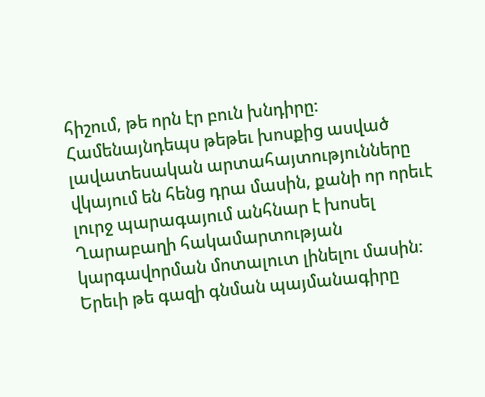հիշում, թե որն էր բուն խնդիրը: Համենայնդեպս թեթեւ խոսքից ասված լավատեսական արտահայտությունները վկայում են հենց դրա մասին, քանի որ որեւէ լուրջ պարագայում անհնար է խոսել Ղարաբաղի հակամարտության կարգավորման մոտալուտ լինելու մասին: Երեւի թե գազի գնման պայմանագիրը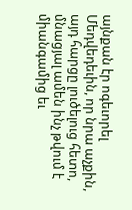այնքան էր ոգեւորել Մեդվեդեւին, որ նրա աչքին, այդ հարցը լուծելուց հետո, մնացյալ ամեն ինչ թվում է միանգամից եւ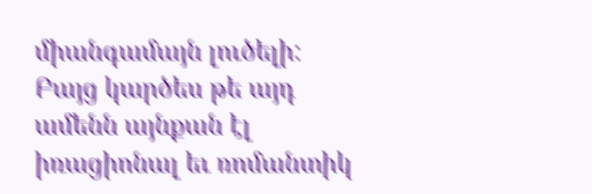միանգամայն լուծելի: Բայց կարծես թե այդ ամենն այնքան էլ իռացիոնալ եւ ռոմանտիկ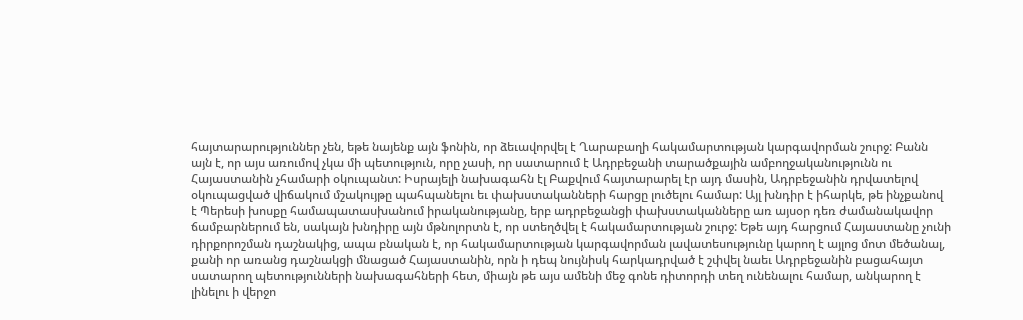հայտարարություններ չեն, եթե նայենք այն ֆոնին, որ ձեւավորվել է Ղարաբաղի հակամարտության կարգավորման շուրջ: Բանն այն է, որ այս առումով չկա մի պետություն, որը չասի, որ սատարում է Ադրբեջանի տարածքային ամբողջականությունն ու Հայաստանին չհամարի օկուպանտ: Իսրայելի նախագահն էլ Բաքվում հայտարարել էր այդ մասին, Ադրբեջանին դրվատելով օկուպացված վիճակում մշակույթը պահպանելու եւ փախստականների հարցը լուծելու համար: Այլ խնդիր է իհարկե, թե ինչքանով է Պերեսի խոսքը համապատասխանում իրականությանը, երբ ադրբեջանցի փախստականները առ այսօր դեռ ժամանակավոր ճամբարներում են, սակայն խնդիրը այն մթնոլորտն է, որ ստեղծվել է հակամարտության շուրջ: Եթե այդ հարցում Հայաստանը չունի դիրքորոշման դաշնակից, ապա բնական է, որ հակամարտության կարգավորման լավատեսությունը կարող է այլոց մոտ մեծանալ, քանի որ առանց դաշնակցի մնացած Հայաստանին, որն ի դեպ նույնիսկ հարկադրված է շփվել նաեւ Ադրբեջանին բացահայտ սատարող պետությունների նախագահների հետ, միայն թե այս ամենի մեջ գոնե դիտորդի տեղ ունենալու համար, անկարող է լինելու ի վերջո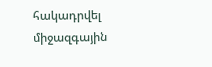հակադրվել միջազգային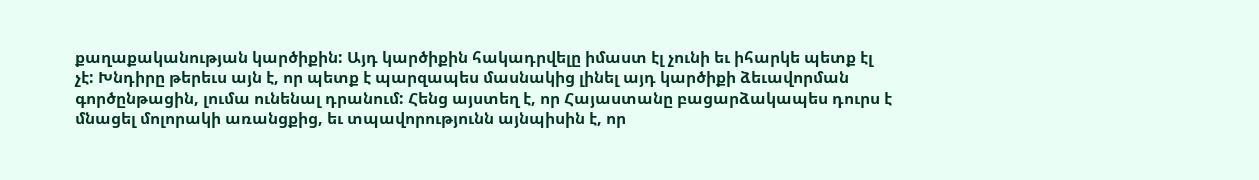քաղաքականության կարծիքին: Այդ կարծիքին հակադրվելը իմաստ էլ չունի եւ իհարկե պետք էլ չէ: Խնդիրը թերեւս այն է, որ պետք է պարզապես մասնակից լինել այդ կարծիքի ձեւավորման գործընթացին, լումա ունենալ դրանում: Հենց այստեղ է, որ Հայաստանը բացարձակապես դուրս է մնացել մոլորակի առանցքից, եւ տպավորությունն այնպիսին է, որ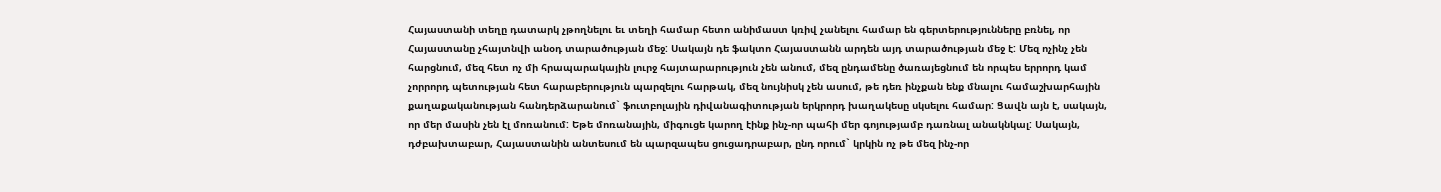Հայաստանի տեղը դատարկ չթողնելու եւ տեղի համար հետո անիմաստ կռիվ չանելու համար են գերտերությունները բռնել, որ Հայաստանը չհայտնվի անօդ տարածության մեջ: Սակայն դե ֆակտո Հայաստանն արդեն այդ տարածության մեջ է: Մեզ ոչինչ չեն հարցնում, մեզ հետ ոչ մի հրապարակային լուրջ հայտարարություն չեն անում, մեզ ընդամենը ծառայեցնում են որպես երրորդ կամ չորրորդ պետության հետ հարաբերություն պարզելու հարթակ, մեզ նույնիսկ չեն ասում, թե դեռ ինչքան ենք մնալու համաշխարհային քաղաքականության հանդերձարանում` ֆուտբոլային դիվանագիտության երկրորդ խաղակեսը սկսելու համար: Ցավն այն է, սակայն, որ մեր մասին չեն էլ մոռանում: Եթե մոռանային, միգուցե կարող էինք ինչ-որ պահի մեր գոյությամբ դառնալ անակնկալ: Սակայն, դժբախտաբար, Հայաստանին անտեսում են պարզապես ցուցադրաբար, ընդ որում` կրկին ոչ թե մեզ ինչ-որ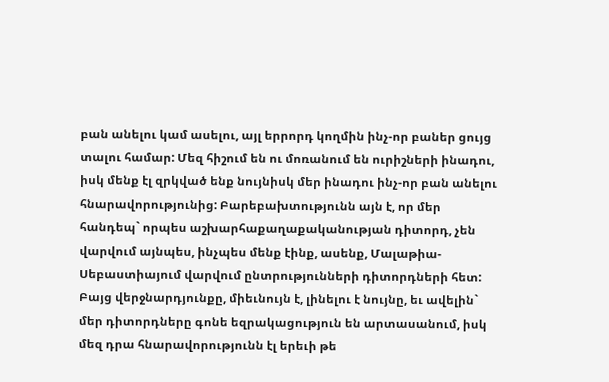բան անելու կամ ասելու, այլ երրորդ կողմին ինչ-որ բաներ ցույց տալու համար: Մեզ հիշում են ու մոռանում են ուրիշների ինադու, իսկ մենք էլ զրկված ենք նույնիսկ մեր ինադու ինչ-որ բան անելու հնարավորությունից: Բարեբախտությունն այն է, որ մեր հանդեպ` որպես աշխարհաքաղաքականության դիտորդ, չեն վարվում այնպես, ինչպես մենք էինք, ասենք, Մալաթիա-Սեբաստիայում վարվում ընտրությունների դիտորդների հետ: Բայց վերջնարդյունքը, միեւնույն է, լինելու է նույնը, եւ ավելին` մեր դիտորդները գոնե եզրակացություն են արտասանում, իսկ մեզ դրա հնարավորությունն էլ երեւի թե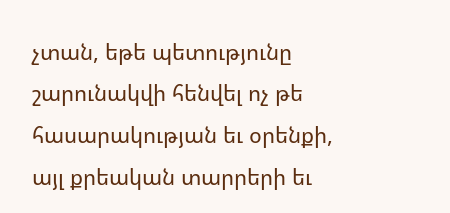չտան, եթե պետությունը շարունակվի հենվել ոչ թե հասարակության եւ օրենքի, այլ քրեական տարրերի եւ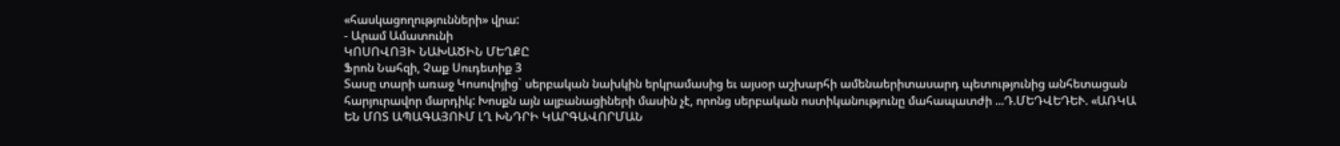«հասկացողությունների» վրա:
- Արամ Ամատունի
ԿՈՍՈՎՈՅԻ ՆԱԽԱԾԻՆ ՄԵՂՔԸ
Ֆրոն Նահզի, Չաք Սուդետիք 3
Տասը տարի առաջ Կոսովոյից` սերբական նախկին երկրամասից եւ այսօր աշխարհի ամենաերիտասարդ պետությունից անհետացան հարյուրավոր մարդիկ: Խոսքն այն ալբանացիների մասին չէ, որոնց սերբական ոստիկանությունը մահապատժի ...Դ.ՄԵԴՎԵԴԵՒ. «ԱՌԿԱ ԵՆ ՄՈՏ ԱՊԱԳԱՅՈՒՄ ԼՂ ԽՆԴՐԻ ԿԱՐԳԱՎՈՐՄԱՆ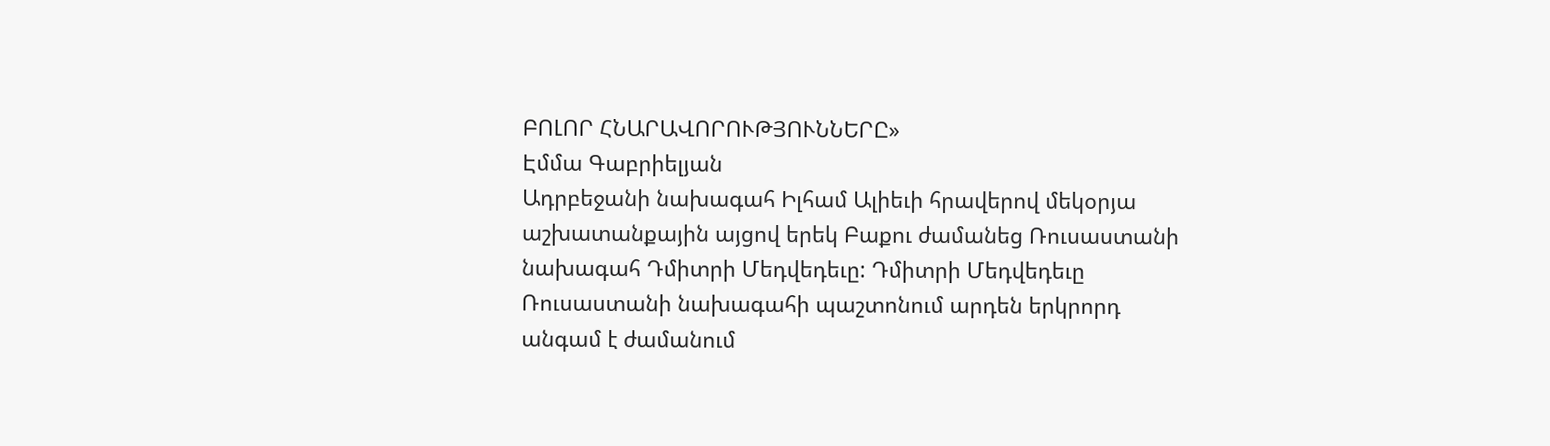ԲՈԼՈՐ ՀՆԱՐԱՎՈՐՈՒԹՅՈՒՆՆԵՐԸ»
Էմմա Գաբրիելյան
Ադրբեջանի նախագահ Իլհամ Ալիեւի հրավերով մեկօրյա աշխատանքային այցով երեկ Բաքու ժամանեց Ռուսաստանի նախագահ Դմիտրի Մեդվեդեւը: Դմիտրի Մեդվեդեւը Ռուսաստանի նախագահի պաշտոնում արդեն երկրորդ անգամ է ժամանում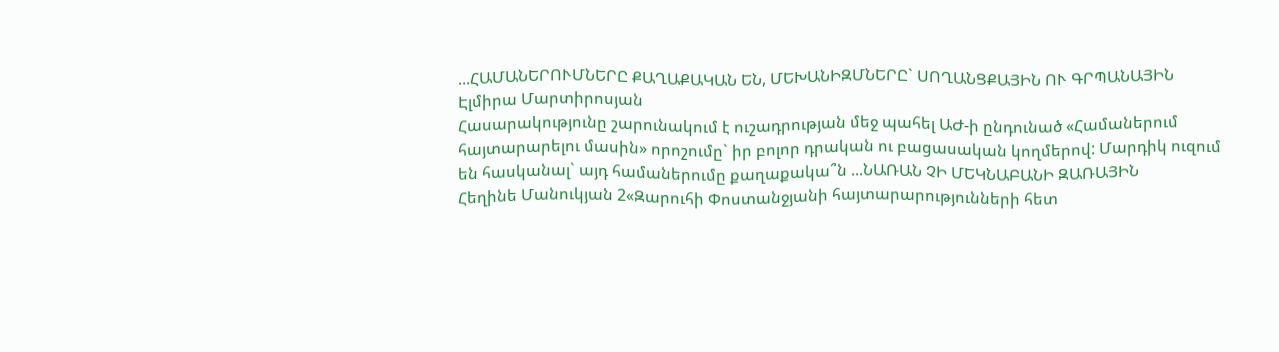...ՀԱՄԱՆԵՐՈՒՄՆԵՐԸ ՔԱՂԱՔԱԿԱՆ ԵՆ, ՄԵԽԱՆԻԶՄՆԵՐԸ` ՍՈՂԱՆՑՔԱՅԻՆ ՈՒ ԳՐՊԱՆԱՅԻՆ
Էլմիրա Մարտիրոսյան
Հասարակությունը շարունակում է ուշադրության մեջ պահել ԱԺ-ի ընդունած «Համաներում հայտարարելու մասին» որոշումը` իր բոլոր դրական ու բացասական կողմերով: Մարդիկ ուզում են հասկանալ` այդ համաներումը քաղաքակա՞ն ...ՆԱՌԱՆ ՉԻ ՄԵԿՆԱԲԱՆԻ ԶԱՌԱՅԻՆ
Հեղինե Մանուկյան 2«Զարուհի Փոստանջյանի հայտարարությունների հետ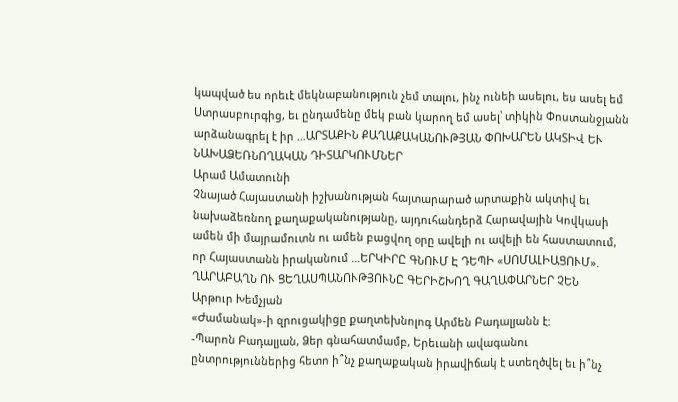կապված ես որեւէ մեկնաբանություն չեմ տալու, ինչ ունեի ասելու, ես ասել եմ Ստրասբուրգից, եւ ընդամենը մեկ բան կարող եմ ասել՝ տիկին Փոստանջյանն արձանագրել է իր ...ԱՐՏԱՔԻՆ ՔԱՂԱՔԱԿԱՆՈՒԹՅԱՆ ՓՈԽԱՐԵՆ ԱԿՏԻՎ ԵՒ ՆԱԽԱՁԵՌՆՈՂԱԿԱՆ ԴԻՏԱՐԿՈՒՄՆԵՐ
Արամ Ամատունի
Չնայած Հայաստանի իշխանության հայտարարած արտաքին ակտիվ եւ նախաձեռնող քաղաքականությանը, այդուհանդերձ Հարավային Կովկասի ամեն մի մայրամուտն ու ամեն բացվող օրը ավելի ու ավելի են հաստատում, որ Հայաստանն իրականում ...ԵՐԿԻՐԸ ԳՆՈՒՄ Է ԴԵՊԻ «ՍՈՄԱԼԻԱՑՈՒՄ». ՂԱՐԱԲԱՂՆ ՈՒ ՑԵՂԱՍՊԱՆՈՒԹՅՈՒՆԸ ԳԵՐԻՇԽՈՂ ԳԱՂԱՓԱՐՆԵՐ ՉԵՆ
Արթուր Խեմչյան
«Ժամանակ»-ի զրուցակիցը քաղտեխնոլոգ Արմեն Բադալյանն է:
-Պարոն Բադալյան, Ձեր գնահատմամբ, Երեւանի ավագանու ընտրություններից հետո ի՞նչ քաղաքական իրավիճակ է ստեղծվել եւ ի՞նչ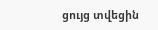ցույց տվեցին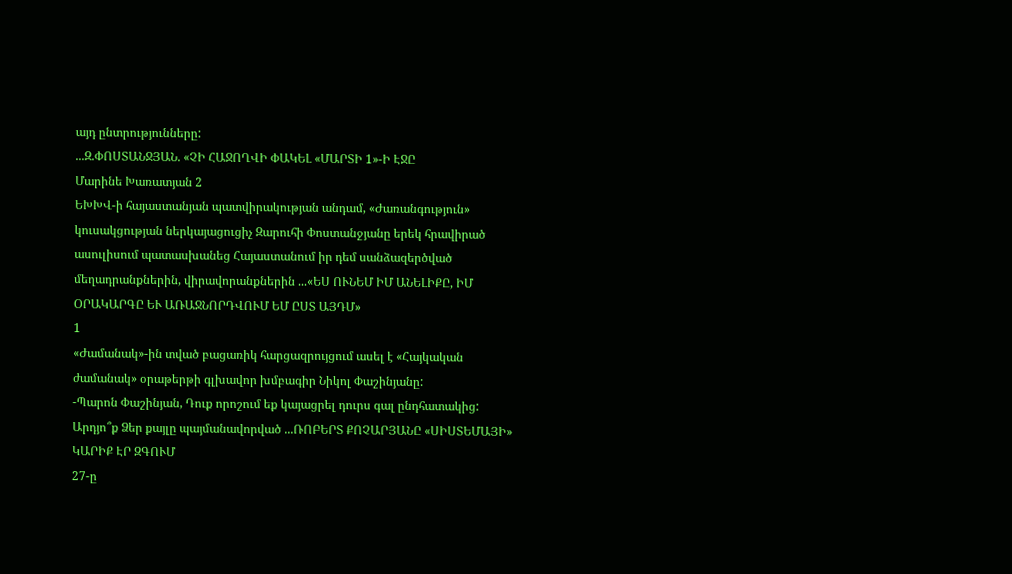այդ ընտրությունները:
...Զ.ՓՈՍՏԱՆՋՅԱՆ. «ՉԻ ՀԱՋՈՂՎԻ ՓԱԿԵԼ «ՄԱՐՏԻ 1»-Ի ԷՋԸ
Մարինե Խառատյան 2
ԵԽԽՎ-ի հայաստանյան պատվիրակության անդամ, «Ժառանգություն» կուսակցության ներկայացուցիչ Զարուհի Փոստանջյանը երեկ հրավիրած ասուլիսում պատասխանեց Հայաստանում իր դեմ սանձազերծված մեղադրանքներին, վիրավորանքներին ...«ԵՍ ՈՒՆԵՄ ԻՄ ԱՆԵԼԻՔԸ, ԻՄ ՕՐԱԿԱՐԳԸ ԵՒ ԱՌԱՋՆՈՐԴՎՈՒՄ ԵՄ ԸՍՏ ԱՅԴՄ»
1
«Ժամանակ»-ին տված բացառիկ հարցազրույցում ասել է «Հայկական ժամանակ» օրաթերթի գլխավոր խմբագիր Նիկոլ Փաշինյանը:
-Պարոն Փաշինյան, Դուք որոշում եք կայացրել դուրս գալ ընդհատակից: Արդյո՞ք Ձեր քայլը պայմանավորված ...ՌՈԲԵՐՏ ՔՈՉԱՐՅԱՆԸ «ՍԻՍՏԵՄԱՅԻ» ԿԱՐԻՔ ԷՐ ԶԳՈՒՄ
27-ը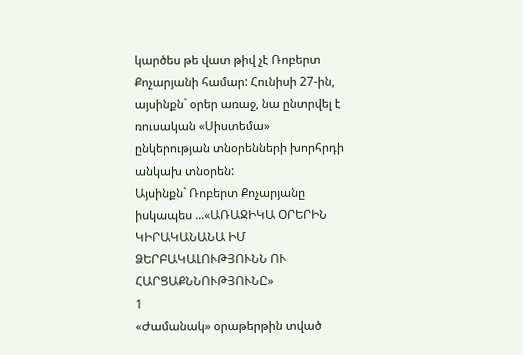կարծես թե վատ թիվ չէ Ռոբերտ Քոչարյանի համար: Հունիսի 27-ին, այսինքն` օրեր առաջ, նա ընտրվել է ռուսական «Սիստեմա» ընկերության տնօրենների խորհրդի անկախ տնօրեն:
Այսինքն` Ռոբերտ Քոչարյանը իսկապես ...«ԱՌԱՋԻԿԱ ՕՐԵՐԻՆ ԿԻՐԱԿԱՆԱՆԱ ԻՄ ՁԵՐԲԱԿԱԼՈՒԹՅՈՒՆՆ ՈՒ ՀԱՐՑԱՔՆՆՈՒԹՅՈՒՆԸ»
1
«Ժամանակ» օրաթերթին տված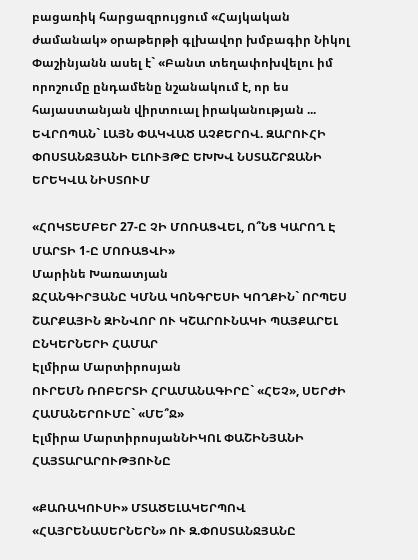բացառիկ հարցազրույցում «Հայկական ժամանակ» օրաթերթի գլխավոր խմբագիր Նիկոլ Փաշինյանն ասել է` «Բանտ տեղափոխվելու իմ որոշումը ընդամենը նշանակում է, որ ես հայաստանյան վիրտուալ իրականության ...
ԵՎՐՈՊԱՆ` ԼԱՅՆ ՓԱԿՎԱԾ ԱՉՔԵՐՈՎ. ԶԱՐՈՒՀԻ ՓՈՍՏԱՆՋՅԱՆԻ ԵԼՈՒՅԹԸ ԵԽԽՎ ՆՍՏԱՇՐՋԱՆԻ ԵՐԵԿՎԱ ՆԻՍՏՈՒՄ

«ՀՈԿՏԵՄԲԵՐ 27-Ը ՉԻ ՄՈՌԱՑՎԵԼ, Ո՞ՆՑ ԿԱՐՈՂ Է ՄԱՐՏԻ 1-Ը ՄՈՌԱՑՎԻ»
Մարինե Խառատյան
ՋՀԱՆԳԻՐՅԱՆԸ ԿՄՆԱ ԿՈՆԳՐԵՍԻ ԿՈՂՔԻՆ` ՈՐՊԵՍ ՇԱՐՔԱՅԻՆ ԶԻՆՎՈՐ ՈՒ ԿՇԱՐՈՒՆԱԿԻ ՊԱՅՔԱՐԵԼ ԸՆԿԵՐՆԵՐԻ ՀԱՄԱՐ
Էլմիրա Մարտիրոսյան
ՈՒՐԵՄՆ ՌՈԲԵՐՏԻ ՀՐԱՄԱՆԱԳԻՐԸ` «ՀԵՉ», ՍԵՐԺԻ ՀԱՄԱՆԵՐՈՒՄԸ` «ՄԵ՞Ջ»
Էլմիրա ՄարտիրոսյանՆԻԿՈԼ ՓԱՇԻՆՅԱՆԻ ՀԱՅՏԱՐԱՐՈՒԹՅՈՒՆԸ

«ՔԱՌԱԿՈՒՍԻ» ՄՏԱԾԵԼԱԿԵՐՊՈՎ «ՀԱՅՐԵՆԱՍԵՐՆԵՐՆ» ՈՒ Զ.ՓՈՍՏԱՆՋՅԱՆԸ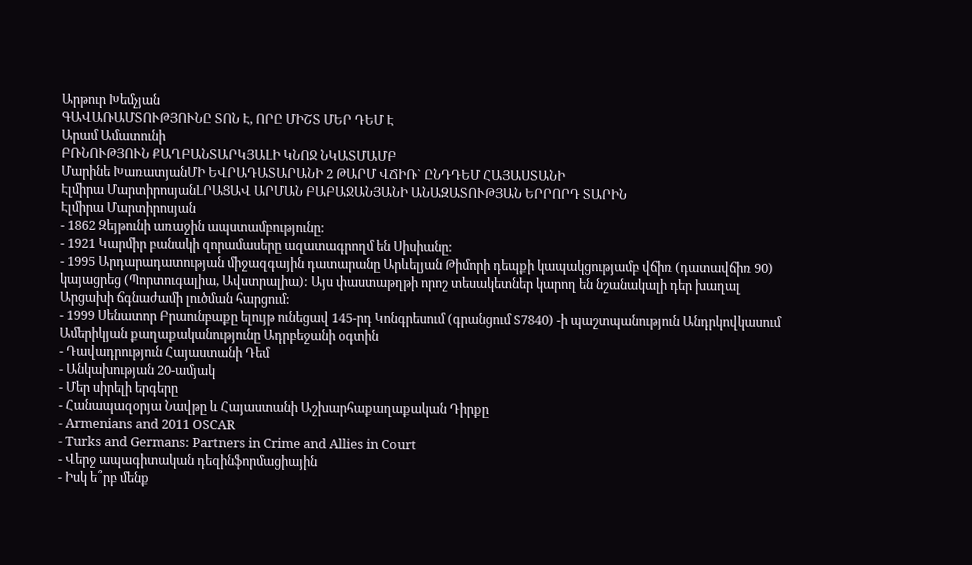Արթուր Խեմչյան
ԳԱՎԱՌԱՄՏՈՒԹՅՈՒՆԸ ՏՈՆ Է, ՈՐԸ ՄԻՇՏ ՄԵՐ ԴԵՄ Է
Արամ Ամատունի
ԲՌՆՈՒԹՅՈՒՆ ՔԱՂԲԱՆՏԱՐԿՅԱԼԻ ԿՆՈՋ ՆԿԱՏՄԱՄԲ
Մարինե ԽառատյանՄԻ ԵՎՐԱԴԱՏԱՐԱՆԻ 2 ԹԱՐՄ ՎՃԻՌ` ԸՆԴԴԵՄ ՀԱՅԱՍՏԱՆԻ
Էլմիրա ՄարտիրոսյանԼՐԱՑԱՎ ԱՐՄԱՆ ԲԱԲԱՋԱՆՅԱՆԻ ԱՆԱԶԱՏՈՒԹՅԱՆ ԵՐՐՈՐԴ ՏԱՐԻՆ
Էլմիրա Մարտիրոսյան
- 1862 Զեյթունի առաջին ապստամբությունը:
- 1921 Կարմիր բանակի զորամասերը ազատագրողմ են Սիսիանը:
- 1995 Արդարադատության միջազգային դատարանը Արևելյան Թիմորի դեպքի կապակցությամբ վճիռ (դատավճիռ 90) կայացրեց (Պորտուգալիա, Ավստրալիա): Այս փաստաթղթի որոշ տեսակետներ կարող են նշանակալի դեր խաղալ Արցախի ճգնաժամի լուծման հարցում:
- 1999 Սենատոր Բրաունբաքը ելույթ ունեցավ 145-րդ Կոնգրեսում (գրանցում S7840) -ի պաշտպանություն Անդրկովկասում Ամերիկյան քաղաքականությունը Ադրբեջանի օգտին
- Դավադրություն Հայաստանի Դեմ
- Անկախության 20-ամյակ
- Մեր սիրելի երգերը
- Հանապազօրյա Նավթը և Հայաստանի Աշխարհաքաղաքական Դիրքը
- Armenians and 2011 OSCAR
- Turks and Germans: Partners in Crime and Allies in Court
- Վերջ ապագիտական դեզինֆորմացիային
- Իսկ ե՞րբ մենք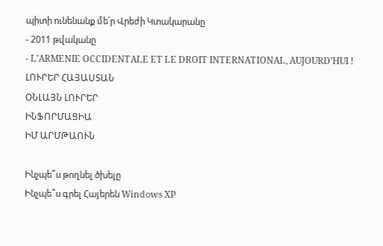պիտի ունենանք մե՛ր Վրեժի Կտակարանը
- 2011 թվականը
- L’ARMENIE OCCIDENTALE ET LE DROIT INTERNATIONAL, AUJOURD’HUI !
ԼՈՒՐԵՐ ՀԱՅԱՍՏԱՆ
ՕՆԼԱՅՆ ԼՈՒՐԵՐ
ԻՆՖՈՐՄԱՑԻԱ
ԻՄ ԱՐՄԹԱՈՒՆ

Ինչպե՞ս թողնել ծխելը
Ինչպե՞ս գրել Հայերեն Windows XP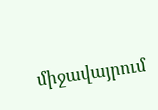միջավայրում